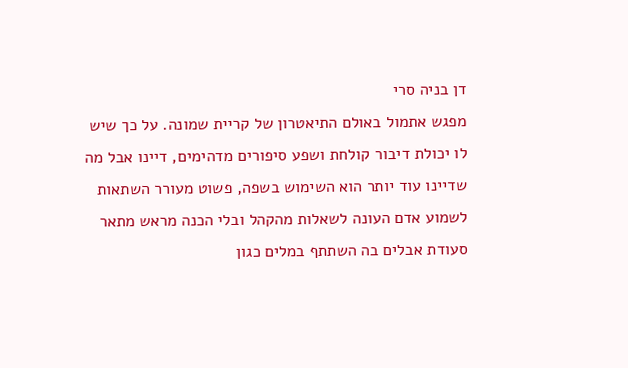דן בניה סרי
מפגש אתמול באולם התיאטרון של קריית שמונה. על כך שיש לו יכולת דיבור קולחת ושפע סיפורים מדהימים, דיינו אבל מה שדיינו עוד יותר הוא השימוש בשפה, פשוט מעורר השתאות לשמוע אדם העונה לשאלות מהקהל ובלי הכנה מראש מתאר סעודת אבלים בה השתתף במלים כגון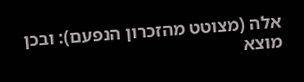אלה (מצוטט מהזכרון הנפעם): ובכן מוצא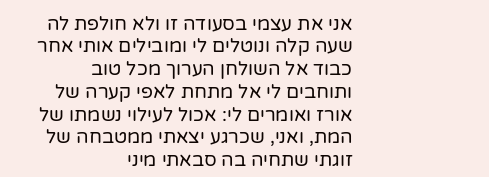אני את עצמי בסעודה זו ולא חולפת לה שעה קלה ונוטלים לי ומובילים אותי אחר כבוד אל השולחן הערוך מכל טוב ותוחבים לי אל מתחת לאפי קערה של אורז ואומרים לי: אכול לעילוי נשמתו של המת, ואני, שכרגע יצאתי ממטבחה של זוגתי שתחיה בה סבאתי מיני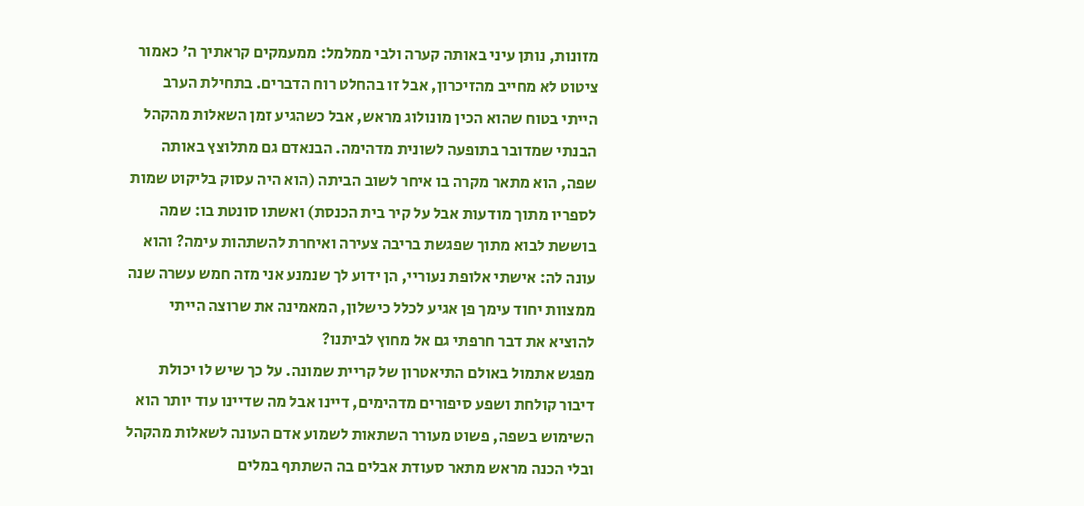מזונות, נותן עיני באותה קערה ולבי ממלמל: ממעמקים קראתיך ה' כאמור ציטוט לא מחייב מהזיכרון, אבל זו בהחלט רוח הדברים. בתחילת הערב הייתי בטוח שהוא הכין מונולוג מראש, אבל כשהגיע זמן השאלות מהקהל הבנתי שמדובר בתופעה לשונית מדהימה. הבנאדם גם מתלוצץ באותה שפה, הוא מתאר מקרה בו איחר לשוב הביתה (הוא היה עסוק בליקוט שמות לספריו מתוך מודעות אבל על קיר בית הכנסת) ואשתו סונטת בו: שמה בוששת לבוא מתוך שפגשת בריבה צעירה ואיחרת להשתהות עימה? והוא עונה לה: אישתי אלופת נעוריי, הן ידוע לך שנמנע אני מזה חמש עשרה שנה ממצוות יחוד עימך פן אגיע לכלל כישלון, המאמינה את שרוצה הייתי להוציא את דבר חרפתי גם אל מחוץ לביתנו?
מפגש אתמול באולם התיאטרון של קריית שמונה. על כך שיש לו יכולת דיבור קולחת ושפע סיפורים מדהימים, דיינו אבל מה שדיינו עוד יותר הוא השימוש בשפה, פשוט מעורר השתאות לשמוע אדם העונה לשאלות מהקהל ובלי הכנה מראש מתאר סעודת אבלים בה השתתף במלים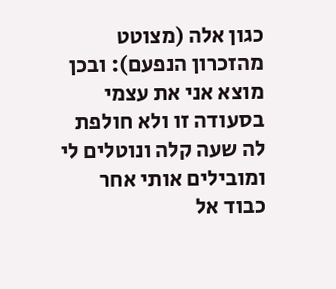כגון אלה (מצוטט מהזכרון הנפעם): ובכן מוצא אני את עצמי בסעודה זו ולא חולפת לה שעה קלה ונוטלים לי ומובילים אותי אחר כבוד אל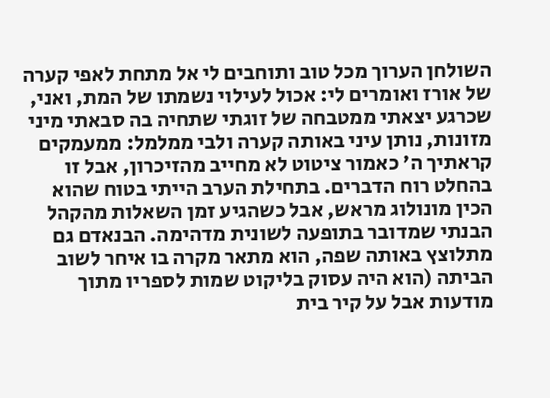השולחן הערוך מכל טוב ותוחבים לי אל מתחת לאפי קערה של אורז ואומרים לי: אכול לעילוי נשמתו של המת, ואני, שכרגע יצאתי ממטבחה של זוגתי שתחיה בה סבאתי מיני מזונות, נותן עיני באותה קערה ולבי ממלמל: ממעמקים קראתיך ה' כאמור ציטוט לא מחייב מהזיכרון, אבל זו בהחלט רוח הדברים. בתחילת הערב הייתי בטוח שהוא הכין מונולוג מראש, אבל כשהגיע זמן השאלות מהקהל הבנתי שמדובר בתופעה לשונית מדהימה. הבנאדם גם מתלוצץ באותה שפה, הוא מתאר מקרה בו איחר לשוב הביתה (הוא היה עסוק בליקוט שמות לספריו מתוך מודעות אבל על קיר בית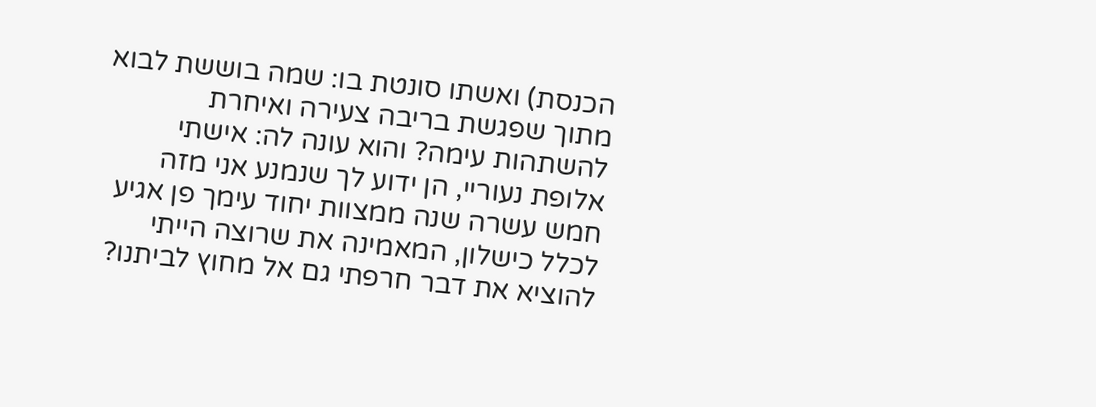הכנסת) ואשתו סונטת בו: שמה בוששת לבוא מתוך שפגשת בריבה צעירה ואיחרת להשתהות עימה? והוא עונה לה: אישתי אלופת נעוריי, הן ידוע לך שנמנע אני מזה חמש עשרה שנה ממצוות יחוד עימך פן אגיע לכלל כישלון, המאמינה את שרוצה הייתי להוציא את דבר חרפתי גם אל מחוץ לביתנו?